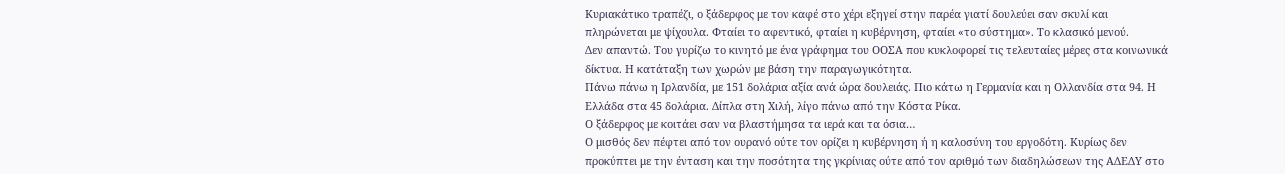Κυριακάτικο τραπέζι, ο ξάδερφος με τον καφέ στο χέρι εξηγεί στην παρέα γιατί δουλεύει σαν σκυλί και πληρώνεται με ψίχουλα. Φταίει το αφεντικό, φταίει η κυβέρνηση, φταίει «το σύστημα». Το κλασικό μενού.
Δεν απαντώ. Του γυρίζω το κινητό με ένα γράφημα του ΟΟΣΑ που κυκλοφορεί τις τελευταίες μέρες στα κοινωνικά δίκτυα. Η κατάταξη των χωρών με βάση την παραγωγικότητα.
Πάνω πάνω η Ιρλανδία, με 151 δολάρια αξία ανά ώρα δουλειάς. Πιο κάτω η Γερμανία και η Ολλανδία στα 94. Η Ελλάδα στα 45 δολάρια. Δίπλα στη Χιλή, λίγο πάνω από την Κόστα Ρίκα.
Ο ξάδερφος με κοιτάει σαν να βλαστήμησα τα ιερά και τα όσια…
Ο μισθός δεν πέφτει από τον ουρανό ούτε τον ορίζει η κυβέρνηση ή η καλοσύνη του εργοδότη. Κυρίως δεν προκύπτει με την ένταση και την ποσότητα της γκρίνιας ούτε από τον αριθμό των διαδηλώσεων της ΑΔΕΔΥ στο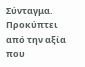Σύνταγμα.
Προκύπτει από την αξία που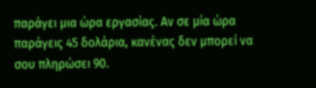παράγει μια ώρα εργασίας. Αν σε μία ώρα παράγεις 45 δολάρια, κανένας δεν μπορεί να σου πληρώσει 90.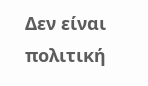Δεν είναι πολιτική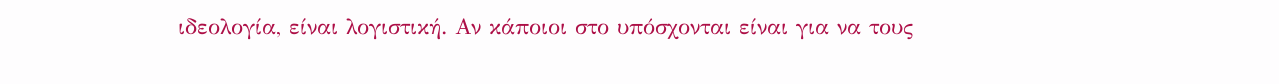ιδεολογία, είναι λογιστική. Αν κάποιοι στο υπόσχονται είναι για να τους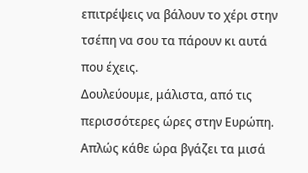επιτρέψεις να βάλουν το χέρι στην τσέπη να σου τα πάρουν κι αυτά που έχεις.
Δουλεύουμε, μάλιστα, από τις περισσότερες ώρες στην Ευρώπη. Απλώς κάθε ώρα βγάζει τα μισά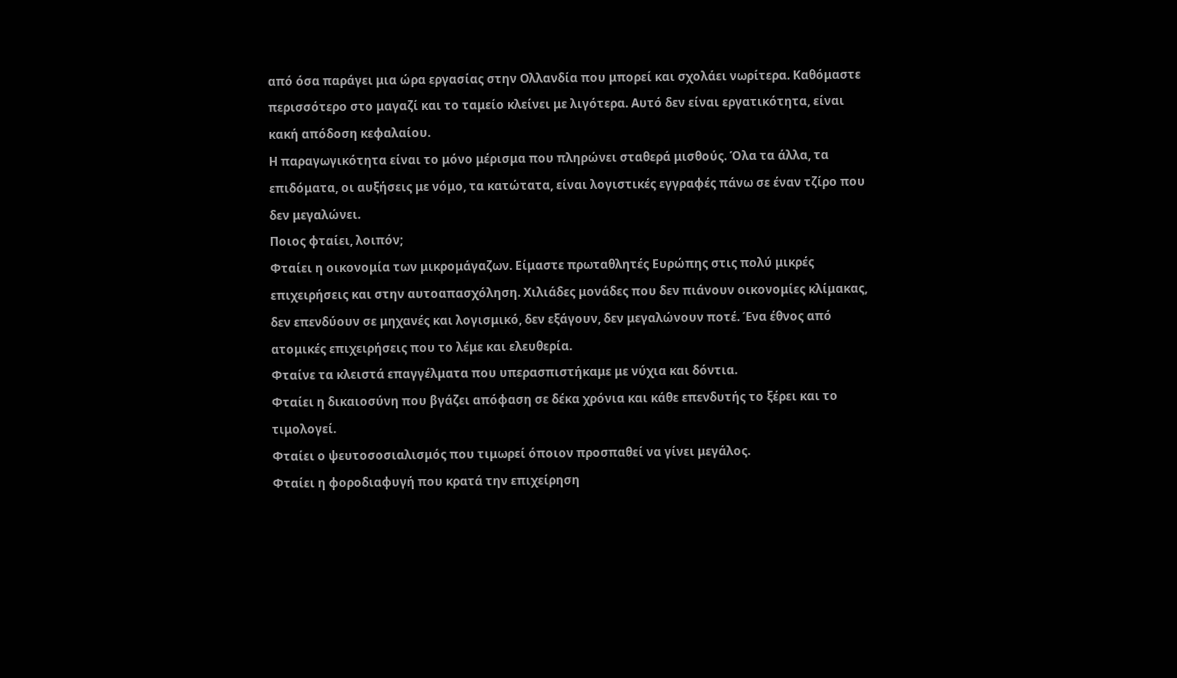από όσα παράγει μια ώρα εργασίας στην Ολλανδία που μπορεί και σχολάει νωρίτερα. Καθόμαστε περισσότερο στο μαγαζί και το ταμείο κλείνει με λιγότερα. Αυτό δεν είναι εργατικότητα, είναι κακή απόδοση κεφαλαίου.
Η παραγωγικότητα είναι το μόνο μέρισμα που πληρώνει σταθερά μισθούς. Όλα τα άλλα, τα επιδόματα, οι αυξήσεις με νόμο, τα κατώτατα, είναι λογιστικές εγγραφές πάνω σε έναν τζίρο που δεν μεγαλώνει.
Ποιος φταίει, λοιπόν;
Φταίει η οικονομία των μικρομάγαζων. Είμαστε πρωταθλητές Ευρώπης στις πολύ μικρές επιχειρήσεις και στην αυτοαπασχόληση. Χιλιάδες μονάδες που δεν πιάνουν οικονομίες κλίμακας, δεν επενδύουν σε μηχανές και λογισμικό, δεν εξάγουν, δεν μεγαλώνουν ποτέ. Ένα έθνος από ατομικές επιχειρήσεις που το λέμε και ελευθερία.
Φταίνε τα κλειστά επαγγέλματα που υπερασπιστήκαμε με νύχια και δόντια.
Φταίει η δικαιοσύνη που βγάζει απόφαση σε δέκα χρόνια και κάθε επενδυτής το ξέρει και το τιμολογεί.
Φταίει ο ψευτοσοσιαλισμός που τιμωρεί όποιον προσπαθεί να γίνει μεγάλος.
Φταίει η φοροδιαφυγή που κρατά την επιχείρηση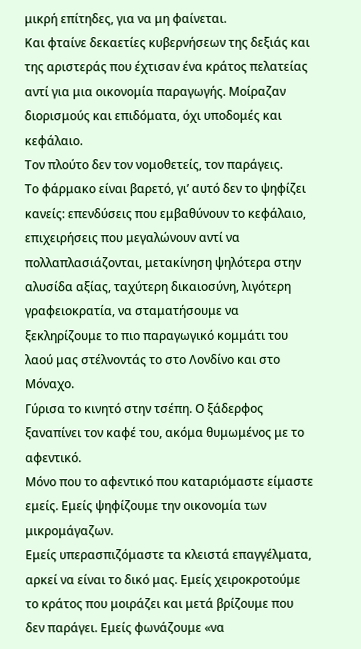μικρή επίτηδες, για να μη φαίνεται.
Και φταίνε δεκαετίες κυβερνήσεων της δεξιάς και της αριστεράς που έχτισαν ένα κράτος πελατείας αντί για μια οικονομία παραγωγής. Μοίραζαν διορισμούς και επιδόματα, όχι υποδομές και κεφάλαιο.
Τον πλούτο δεν τον νομοθετείς, τον παράγεις.
Το φάρμακο είναι βαρετό, γι’ αυτό δεν το ψηφίζει κανείς: επενδύσεις που εμβαθύνουν το κεφάλαιο, επιχειρήσεις που μεγαλώνουν αντί να πολλαπλασιάζονται, μετακίνηση ψηλότερα στην αλυσίδα αξίας, ταχύτερη δικαιοσύνη, λιγότερη γραφειοκρατία, να σταματήσουμε να ξεκληρίζουμε το πιο παραγωγικό κομμάτι του λαού μας στέλνοντάς το στο Λονδίνο και στο Μόναχο.
Γύρισα το κινητό στην τσέπη. Ο ξάδερφος ξαναπίνει τον καφέ του, ακόμα θυμωμένος με το αφεντικό.
Μόνο που το αφεντικό που καταριόμαστε είμαστε εμείς. Εμείς ψηφίζουμε την οικονομία των μικρομάγαζων.
Εμείς υπερασπιζόμαστε τα κλειστά επαγγέλματα, αρκεί να είναι το δικό μας. Εμείς χειροκροτούμε το κράτος που μοιράζει και μετά βρίζουμε που δεν παράγει. Εμείς φωνάζουμε «να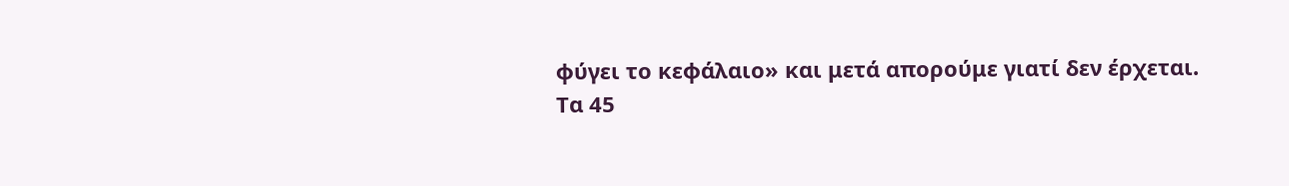φύγει το κεφάλαιο» και μετά απορούμε γιατί δεν έρχεται.
Τα 45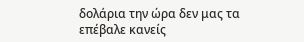δολάρια την ώρα δεν μας τα επέβαλε κανείς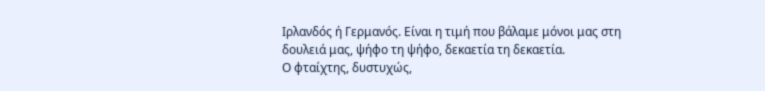Ιρλανδός ή Γερμανός. Είναι η τιμή που βάλαμε μόνοι μας στη δουλειά μας, ψήφο τη ψήφο, δεκαετία τη δεκαετία.
Ο φταίχτης, δυστυχώς,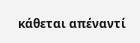κάθεται απέναντί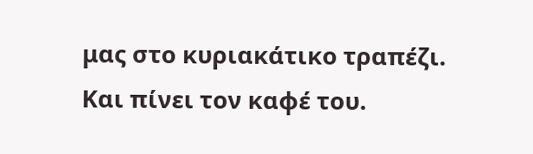μας στο κυριακάτικο τραπέζι. Και πίνει τον καφέ του.